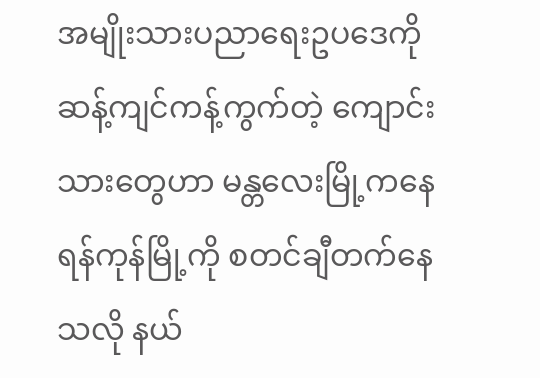အမျိုးသားပညာရေးဥပဒေကို ဆန့်ကျင်ကန့်ကွက်တဲ့ ကျောင်းသားတွေဟာ မန္တလေးမြို့ကနေ ရန်ကုန်မြို့ကို စတင်ချီတက်နေသလို နယ်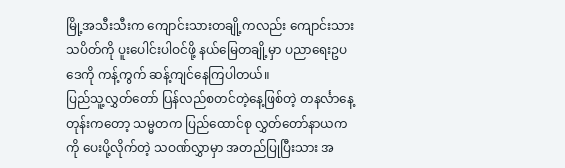မြို့အသီးသီးက ကျောင်းသားတချို့ကလည်း ကျောင်းသားသပိတ်ကို ပူးပေါင်းပါဝင်ဖို့ နယ်မြေတချို့မှာ ပညာရေးဥပဒေကို ကန့်ကွက် ဆန့်ကျင်နေကြပါတယ်။
ပြည်သူ့လွှတ်တော် ပြန်လည်စတင်တဲ့နေ့ဖြစ်တဲ့ တနင်္လာနေ့တုန်းကတော့ သမ္မတက ပြည်ထောင်စု လွှတ်တော်နာယကကို ပေးပို့လိုက်တဲ့ သဝဏ်လွှာမှာ အတည်ပြုပြီးသား အ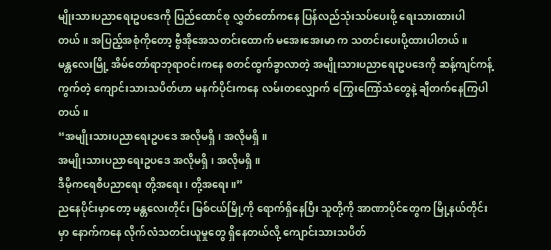မျိုးသားပညာရေးဥပဒေကို ပြည်ထောင်စု လွှတ်တော်ကနေ ပြန်လည်သုံးသပ်ပေးဖို့ ရေးသားထားပါတယ်။ အပြည့်အစုံကိုတော့ ဗွီအိုအေသတင်းထောက် မအေးအေးမာ က သတင်းပေးပို့ထားပါတယ်။
မန္တလေးမြို့ အိမ်တော်ရာဘုရာဝင်းကနေ စတင်ထွက်ခွာလာတဲ့ အမျိုးသားပညာရေးဥပဒေကို ဆန့်ကျင်ကန့်ကွက်တဲ့ ကျောင်းသားသပိတ်ဟာ မနက်ပိုင်းကနေ လမ်းတလျှောက် ကြွေးကြော်သံတွေနဲ့ ချီတက်နေကြပါတယ်။
“အမျိုးသားပညာရေးဥပဒေ အလိုမရှိ၊ အလိုမရှိ။
အမျိုးသားပညာရေးဥပဒေ အလိုမရှိ၊ အလိုမရှိ။
ဒီမိုကရေစီပညာရေး တို့အရေး၊ တို့အရေး။”
ညနေပိုင်းမှာတော့ မန္တလေးတိုင်း မြစ်ငယ်မြို့ကို ရောက်ရှိနေပြီး သူတို့ကို အာဏာပိုင်တွေက မြို့နယ်တိုင်းမှာ နောက်ကနေ လိုက်လံသတင်းယူမှုတွေ ရှိနေတယ်လို့ ကျောင်းသားသပိတ်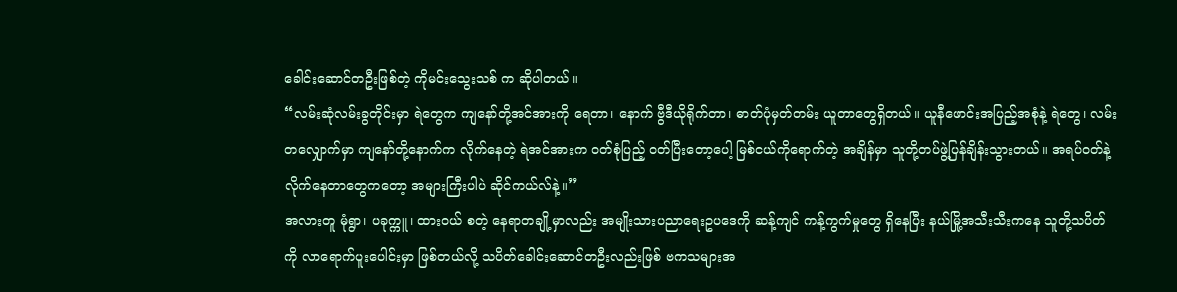ခေါင်းဆောင်တဦးဖြစ်တဲ့ ကိုမင်းသွေးသစ် က ဆိုပါတယ်။
“လမ်းဆုံလမ်းခွတိုင်းမှာ ရဲတွေက ကျနော်တို့အင်အားကို ရေတာ၊ နောက် ဗွီဒီယိုရိုက်တာ၊ ဓာတ်ပုံမှတ်တမ်း ယူတာတွေရှိတယ်။ ယူနီဖောင်းအပြည့်အစုံနဲ့ ရဲတွေ၊ လမ်းတလျှောက်မှာ ကျနော်တို့နောက်က လိုက်နေတဲ့ ရဲအင်အားက ဝတ်စုံပြည့် ဝတ်ပြီးတော့ပေါ့ မြစ်ငယ်ကိုရောက်တဲ့ အချိန်မှာ သူတို့တပ်ဖွဲ့ပြန်ချိန်းသွားတယ်။ အရပ်ဝတ်နဲ့ လိုက်နေတာတွေကတော့ အများကြီးပါပဲ ဆိုင်ကယ်လ်နဲ့။”
အလားတူ မုံရွာ၊ ပခုက္ကူ၊ ထားဝယ် စတဲ့ နေရာတချို့မှာလည်း အမျိုးသားပညာရေးဥပဒေကို ဆန့်ကျင် ကန့်ကွက်မှုတွေ ရှိနေပြီး နယ်မြို့အသီးသီးကနေ သူတို့သပိတ်ကို လာရောက်ပူးပေါင်းမှာ ဖြစ်တယ်လို့ သပိတ်ခေါင်းဆောင်တဦးလည်းဖြစ် ဗကသများအ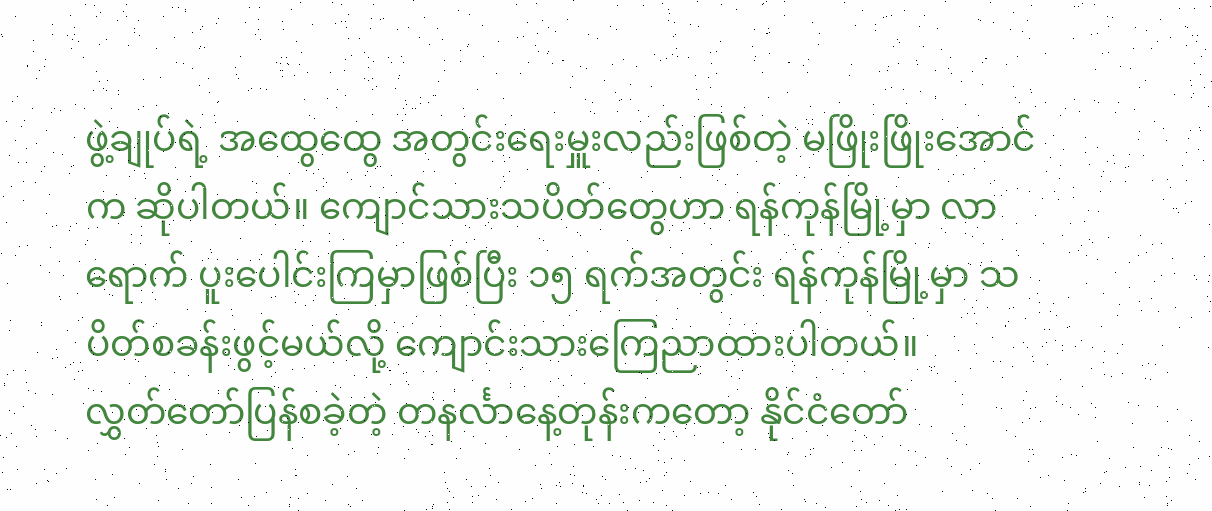ဖွဲ့ချုပ်ရဲ့ အထွေထွေ အတွင်းရေးမှူးလည်းဖြစ်တဲ့ မဖြိုးဖြိုးအောင် က ဆိုပါတယ်။ ကျောင်သားသပိတ်တွေဟာ ရန်ကုန်မြို့မှာ လာရောက် ပူးပေါင်းကြမှာဖြစ်ပြီး ၁၅ ရက်အတွင်း ရန်ကုန်မြို့မှာ သပိတ်စခန်းဖွင့်မယ်လို့ ကျောင်းသားကြေညာထားပါတယ်။
လွှတ်တော်ပြန်စခဲ့တဲ့ တနင်္လာနေ့တုန်းကတော့ နိုင်ငံတော်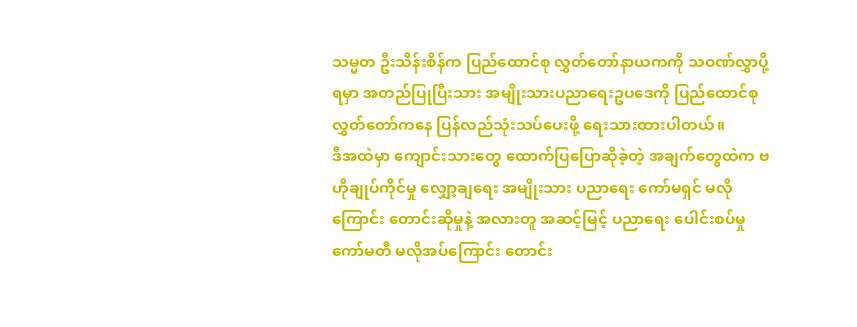သမ္မတ ဦးသိန်းစိန်က ပြည်ထောင်စု လွှတ်တော်နာယကကို သဝဏ်လွှာပို့ရမှာ အတည်ပြုပြီးသား အမျိုးသားပညာရေးဥပဒေကို ပြည်ထောင်စုလွှတ်တော်ကနေ ပြန်လည်သုံးသပ်ပေးဖို့ ရေးသားထားပါတယ်။
ဒီအထဲမှာ ကျောင်းသားတွေ ထောက်ပြပြောဆိုခဲ့တဲ့ အချက်တွေထဲက ဗဟိုချုပ်ကိုင်မှု လျှော့ချရေး အမျိုးသား ပညာရေး ကော်မရှင် မလိုကြောင်း တောင်းဆိုမှုနဲ့ အလားတူ အဆင့်မြင့် ပညာရေး ပေါင်းစပ်မှု ကော်မတီ မလိုအပ်ကြောင်း တောင်း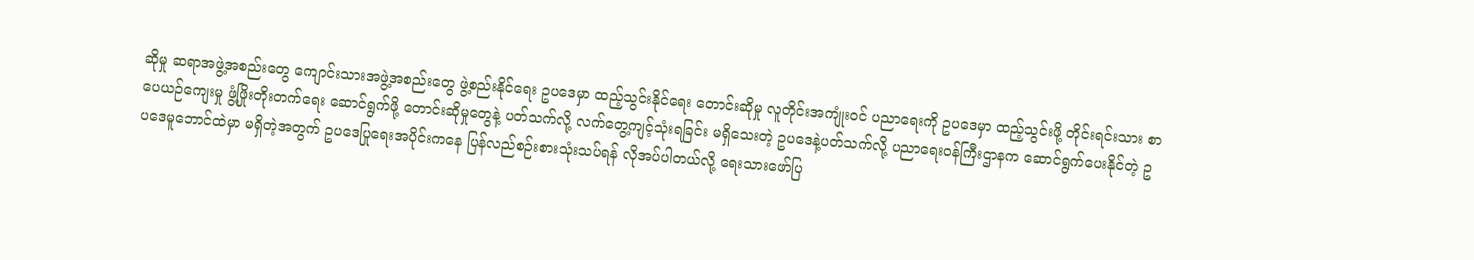ဆိုမှု ဆရာအဖွဲ့အစည်းတွေ ကျောင်းသားအဖွဲ့အစည်းတွေ ဖွဲ့စည်းနိုင်ရေး ဥပဒေမှာ ထည့်သွင်းနိုင်ရေး တောင်းဆိုမှု လူတိုင်းအကျုံးဝင် ပညာရေးကို ဥပဒေမှာ ထည့်သွင်းဖို့ တိုင်းရင်းသား စာပေယဉ်ကျေးမှု ဖွံ့ဖြိုးတိုးတက်ရေး ဆောင်ရွက်ဖို့ တောင်းဆိုမှုတွေနဲ့ ပတ်သက်လို့ လက်တွေ့ကျင့်သုံးရခြင်း မရှိသေးတဲ့ ဥပဒေနဲ့ပတ်သက်လို့ ပညာရေးဝန်ကြီးဌာနက ဆောင်ရွက်ပေးနိုင်တဲ့ ဥပဒေမူဘောင်ထဲမှာ မရှိတဲ့အတွက် ဥပဒေပြုရေးအပိုင်းကနေ ပြန်လည်စဉ်းစားသုံးသပ်ရန် လိုအပ်ပါတယ်လို့ ရေးသားဖော်ပြ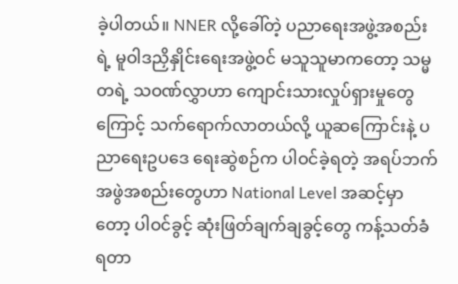ခဲ့ပါတယ်။ NNER လို့ခေါ်တဲ့ ပညာရေးအဖွဲ့အစည်းရဲ့ မူဝါဒညှိနှိုင်းရေးအဖွဲ့ဝင် မသူသူမာကတော့ သမ္မတရဲ့ သဝဏ်လွှာဟာ ကျောင်းသားလှုပ်ရှားမှုတွေကြောင့် သက်ရောက်လာတယ်လို့ ယူဆကြောင်းနဲ့ ပညာရေးဥပဒေ ရေးဆွဲစဉ်က ပါဝင်ခဲ့ရတဲ့ အရပ်ဘက် အဖွဲအစည်းတွေဟာ National Level အဆင့်မှာတော့ ပါဝင်ခွင့် ဆုံးဖြတ်ချက်ချခွင့်တွေ ကန့်သတ်ခံရတာ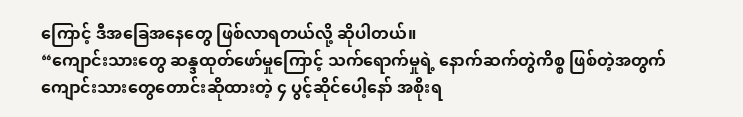ကြောင့် ဒီအခြေအနေတွေ ဖြစ်လာရတယ်လို့ ဆိုပါတယ်။
“ကျောင်းသားတွေ ဆန္ဒထုတ်ဖော်မှုကြောင့် သက်ရောက်မှုရဲ့ နောက်ဆက်တွဲကိစ္စ ဖြစ်တဲ့အတွက် ကျောင်းသားတွေတောင်းဆိုထားတဲ့ ၄ ပွင့်ဆိုင်ပေါ့နော် အစိုးရ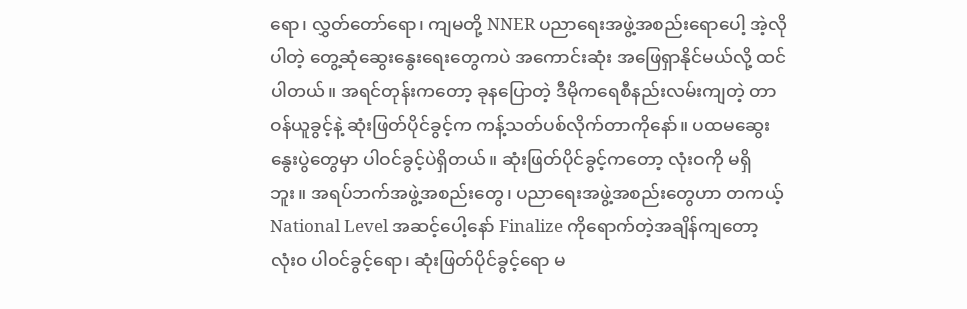ရော၊ လွှတ်တော်ရော၊ ကျမတို့ NNER ပညာရေးအဖွဲ့အစည်းရောပေါ့ အဲ့လိုပါတဲ့ တွေ့ဆုံဆွေးနွေးရေးတွေကပဲ အကောင်းဆုံး အဖြေရှာနိုင်မယ်လို့ ထင်ပါတယ်။ အရင်တုန်းကတော့ ခုနပြောတဲ့ ဒီမိုကရေစီနည်းလမ်းကျတဲ့ တာဝန်ယူခွင့်နဲ့ ဆုံးဖြတ်ပိုင်ခွင့်က ကန့်သတ်ပစ်လိုက်တာကိုနော်။ ပထမဆွေးနွေးပွဲတွေမှာ ပါဝင်ခွင့်ပဲရှိတယ်။ ဆုံးဖြတ်ပိုင်ခွင့်ကတော့ လုံးဝကို မရှိဘူး။ အရပ်ဘက်အဖွဲ့အစည်းတွေ၊ ပညာရေးအဖွဲ့အစည်းတွေဟာ တကယ့် National Level အဆင့်ပေါ့နော် Finalize ကိုရောက်တဲ့အချိန်ကျတော့ လုံး၀ ပါဝင်ခွင့်ရော၊ ဆုံးဖြတ်ပိုင်ခွင့်ရော မ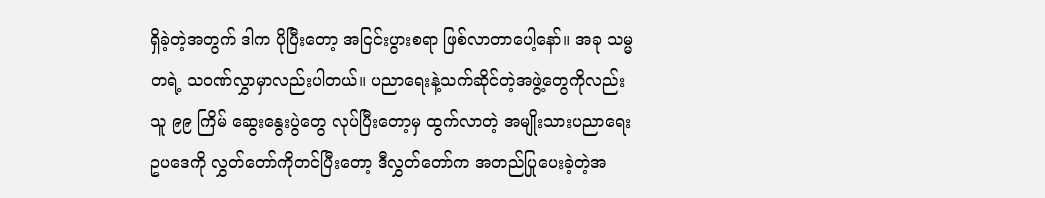ရှိခဲ့တဲ့အတွက် ဒါက ပိုပြီးတော့ အငြင်းပွားစရာ ဖြစ်လာတာပေါ့နော်။ အခု သမ္မတရဲ့ သဝဏ်လွှာမှာလည်းပါတယ်။ ပညာရေးနဲ့သက်ဆိုင်တဲ့အဖွဲ့တွေကိုလည်း သူ ၉၉ ကြိမ် ဆွေးနွေးပွဲတွေ လုပ်ပြီးတော့မှ ထွက်လာတဲ့ အမျိုးသားပညာရေးဥပဒေကို လွှတ်တော်ကိုတင်ပြီးတော့ ဒီလွှတ်တော်က အတည်ပြုပေးခဲ့တဲ့အ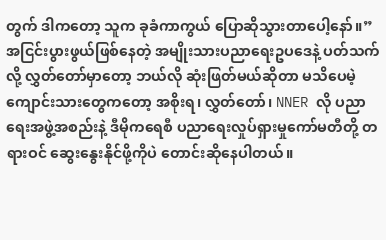တွက် ဒါကတော့ သူက ခုခံကာကွယ် ပြောဆိုသွားတာပေါ့နော်။”
အငြင်းပွားဖွယ်ဖြစ်နေတဲ့ အမျိုးသားပညာရေးဥပဒေနဲ့ ပတ်သက်လို့ လွှတ်တော်မှာတော့ ဘယ်လို ဆုံးဖြတ်မယ်ဆိုတာ မသိပေမဲ့ ကျောင်းသားတွေကတော့ အစိုးရ၊ လွှတ်တော်၊ NNER လို ပညာရေးအဖွဲ့အစည်းနဲ့ ဒီမိုကရေစီ ပညာရေးလှုပ်ရှားမှုကော်မတီတို့ တရားဝင် ဆွေးနွေးနိုင်ဖို့ကိုပဲ တောင်းဆိုနေပါတယ်။